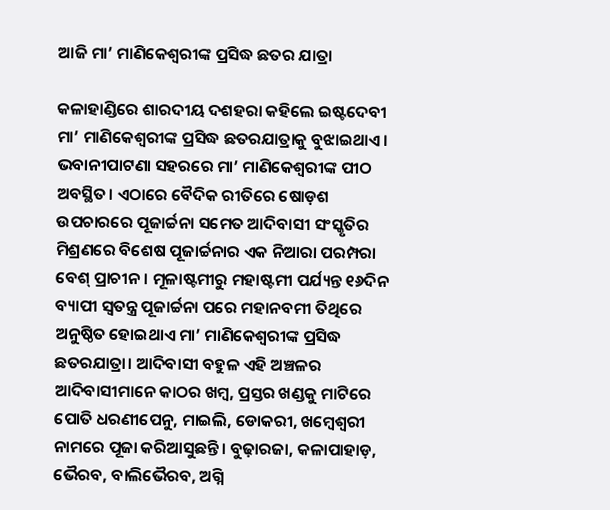ଆଜି ମା’ ମାଣିକେଶ୍ୱରୀଙ୍କ ପ୍ରସିଦ୍ଧ ଛତର ଯାତ୍ରା

କଳାହାଣ୍ଡିରେ ଶାରଦୀୟ ଦଶହରା କହିଲେ ଇଷ୍ଟଦେବୀ ମା’ ମାଣିକେଶ୍ୱରୀଙ୍କ ପ୍ରସିଦ୍ଧ ଛତରଯାତ୍ରାକୁ ବୁଝାଇଥାଏ। ଭବାନୀପାଟଣା ସହରରେ ମା’ ମାଣିକେଶ୍ୱରୀଙ୍କ ପୀଠ ଅବସ୍ଥିତ। ଏଠାରେ ବୈଦିକ ରୀତିରେ ଷୋଡ଼ଶ ଉପଚାରରେ ପୂଜାର୍ଚ୍ଚନା ସମେତ ଆଦିବାସୀ ସଂସ୍କୃତିର ମିଶ୍ରଣରେ ବିଶେଷ ପୂଜାର୍ଚ୍ଚନାର ଏକ ନିଆରା ପରମ୍ପରା ବେଶ୍‌ ପ୍ରାଚୀନ। ମୂଳାଷ୍ଟମୀରୁ ମହାଷ୍ଟମୀ ପର୍ଯ୍ୟନ୍ତ ୧୬ଦିନ ବ୍ୟାପୀ ସ୍ବତନ୍ତ୍ର ପୂଜାର୍ଚ୍ଚନା ପରେ ମହାନବମୀ ତିଥିରେ ଅନୁଷ୍ଠିତ ହୋଇଥାଏ ମା’ ମାଣିକେଶ୍ୱରୀଙ୍କ ପ୍ରସିଦ୍ଧ ଛତରଯାତ୍ରା। ଆଦିବାସୀ ବହୁଳ ଏହି ଅଞ୍ଚଳର ଆଦିବାସୀମାନେ କାଠର ଖମ୍ବ, ପ୍ରସ୍ତର ଖଣ୍ଡକୁ ମାଟିରେ ପୋତି ଧରଣୀପେନୁ, ମାଇଲି, ଡୋକରୀ, ଖମ୍ବେଶ୍ୱରୀ ନାମରେ ପୂଜା କରିଆସୁଛନ୍ତି। ବୁଢ଼ାରଜା, କଳାପାହାଡ଼, ଭୈରବ, ବାଲିଭୈରବ, ଅଗ୍ନି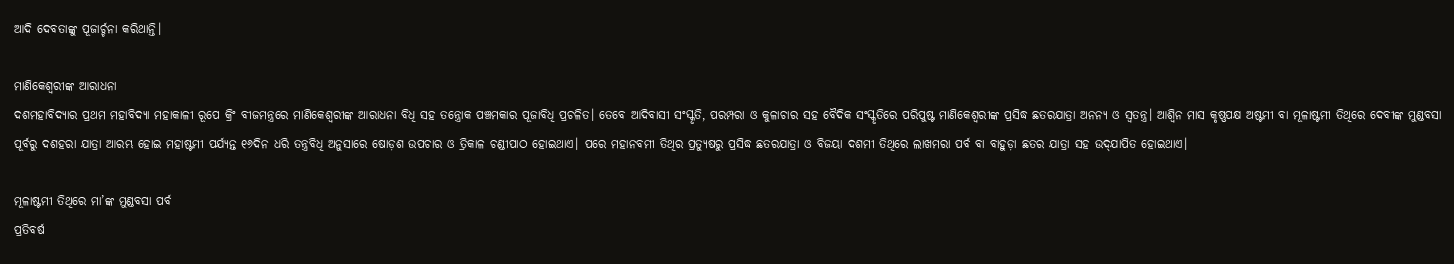ଆଦି ଦେବତାଙ୍କୁ ପୂଜାର୍ଚ୍ଚନା କରିଥାନ୍ତି।

ମାଣିକେଶ୍ୱରୀଙ୍କ ଆରାଧନା
ଦଶମହାବିଦ୍ୟାର ପ୍ରଥମ ମହାବିଦ୍ୟା ମହାକାଳୀ ରୂପେ କ୍ରିଂ ବୀଜମନ୍ତ୍ରରେ ମାଣିକେଶ୍ୱରୀଙ୍କ ଆରାଧନା ବିଧି ସହ ତନ୍ତ୍ରୋକ ପଞ୍ଚମକାର ପୂଜାବିଧି ପ୍ରଚଳିତ। ତେବେ ଆଦିବାସୀ ସଂସ୍କୃତି, ପରମ୍ପରା ଓ କୁଳାଚାର ସହ ବୈଦିକ ସଂସ୍କୃତିରେ ପରିପୁଷ୍ଟ ମାଣିକେଶ୍ୱରୀଙ୍କ ପ୍ରସିଦ୍ଧ ଛତରଯାତ୍ରା ଅନନ୍ୟ ଓ ସ୍ବତନ୍ତ୍ର। ଆଶ୍ୱିନ ମାସ କୃଷ୍ଣପକ୍ଷ ଅଷ୍ଟମୀ ବା ମୂଳାଷ୍ଟମୀ ତିଥିରେ ଦେବୀଙ୍କ ମୁଣ୍ଡବସା ପୂର୍ବରୁ ଦଶହରା ଯାତ୍ରା ଆରମ୍ଭ ହୋଇ ମହାଷ୍ଟମୀ ପର୍ଯ୍ୟନ୍ତ ୧୬ଦିନ ଧରି ତନ୍ତ୍ରବିଧି ଅନୁସାରେ ଷୋଡ଼ଶ ଉପଚାର ଓ ତ୍ରିକାଳ ଚଣ୍ଡୀପାଠ ହୋଇଥାଏ। ପରେ ମହାନବମୀ ତିଥିର ପ୍ରତ୍ୟୁଷରୁ ପ୍ରସିଦ୍ଧ ଛତରଯାତ୍ରା ଓ ବିଜୟା ଦଶମୀ ତିଥିରେ ଲାଖମରା ପର୍ବ ବା ବାହୁଡ଼ା ଛତର ଯାତ୍ରା ସହ ଉଦ୍‌ଯାପିତ ହୋଇଥାଏ।

ମୂଳାଷ୍ଟମୀ ତିଥିରେ ମା’ଙ୍କ ମୁଣ୍ଡବସା ପର୍ବ
ପ୍ରତିବର୍ଷ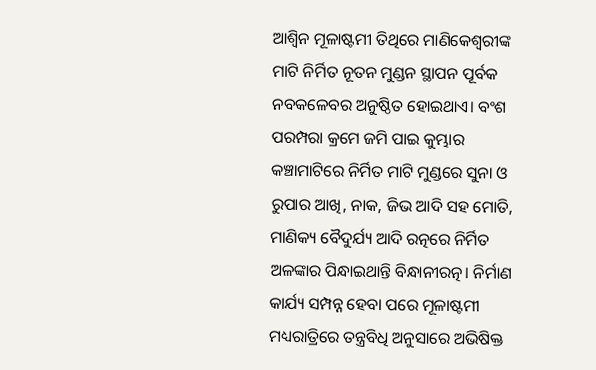ଆଶ୍ୱିନ ମୂଳାଷ୍ଟମୀ ତିଥିରେ ମାଣିକେଶ୍ୱରୀଙ୍କ ମାଟି ନିର୍ମିତ ନୂତନ ମୁଣ୍ଡନ ସ୍ଥାପନ ପୂର୍ବକ ନବକଳେବର ଅନୁଷ୍ଠିତ ହୋଇଥାଏ। ବଂଶ ପରମ୍ପରା କ୍ରମେ ଜମି ପାଇ କୁମ୍ଭାର କଞ୍ଚାମାଟିରେ ନିର୍ମିତ ମାଟି ମୁଣ୍ଡରେ ସୁନା ଓ ରୁପାର ଆଖି, ନାକ, ଜିଭ ଆଦି ସହ ମୋତି, ମାଣିକ୍ୟ ବୈଦୁର୍ଯ୍ୟ ଆଦି ରତ୍ନରେ ନିର୍ମିତ ଅଳଙ୍କାର ପିନ୍ଧାଇଥାନ୍ତି ବିନ୍ଧାନୀରତ୍ନ। ନିର୍ମାଣ କାର୍ଯ୍ୟ ସମ୍ପନ୍ନ ହେବା ପରେ ମୂଳାଷ୍ଟମୀ ମଧ୍ୟରାତ୍ରିରେ ତନ୍ତ୍ରବିଧି ଅନୁସାରେ ଅଭିଷିକ୍ତ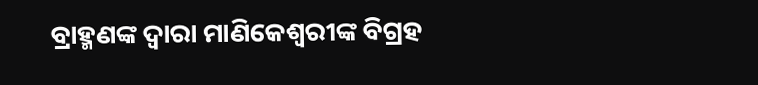ବ୍ରାହ୍ମଣଙ୍କ ଦ୍ୱାରା ମାଣିକେଶ୍ୱରୀଙ୍କ ବିଗ୍ରହ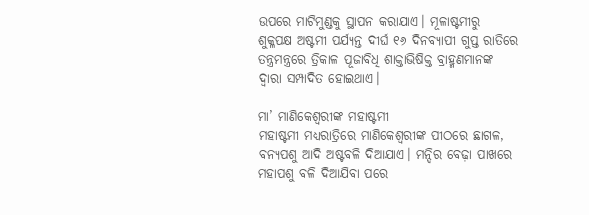ଉପରେ ମାଟିମୁଣ୍ଡକୁ ସ୍ଥାପନ କରାଯାଏ। ମୂଳାଷ୍ଟମୀରୁ ଶୁକ୍ଳପକ୍ଷ ଅଷ୍ଟମୀ ପର୍ଯ୍ୟନ୍ତ ଦୀର୍ଘ ୧୬ ଦିନବ୍ୟାପୀ ଗୁପ୍ତ ରାତିରେ ତନ୍ତ୍ରମନ୍ତ୍ରରେ ତ୍ରିକାଳ ପୂଜାବିଧି ଶାକ୍ତାଭିଷିକ୍ତ ବ୍ରାହ୍ମଣମାନଙ୍କ ଦ୍ୱାରା ସମ୍ପାଦିତ ହୋଇଥାଏ।

ମା’ ମାଣିକେଶ୍ୱରୀଙ୍କ ମହାଷ୍ଟମୀ
ମହାଷ୍ଟମୀ ମଧ୍ୟରାତ୍ରିରେ ମାଣିକେଶ୍ୱରୀଙ୍କ ପୀଠରେ ଛାଗଳ, ବନ୍ୟପଶୁ ଆଦି ଅଷ୍ଟବଳି ଦିଆଯାଏ। ମନ୍ଦିର ବେଢ଼ା ପାଖରେ ମହାପଶୁ ବଳି ଦିଆଯିବା ପରେ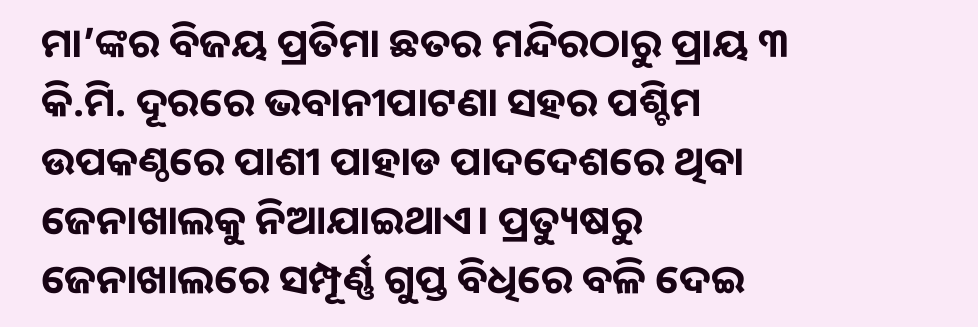ମା’ଙ୍କର ବିଜୟ ପ୍ରତିମା ଛତର ମନ୍ଦିରଠାରୁ ପ୍ରାୟ ୩ କି.ମି. ଦୂରରେ ଭବାନୀପାଟଣା ସହର ପଶ୍ଚିମ ଉପକଣ୍ଠରେ ପାଶୀ ପାହାଡ ପାଦଦେଶରେ ଥିବା ଜେନାଖାଲକୁ ନିଆଯାଇଥାଏ। ପ୍ରତ୍ୟୁଷରୁ ଜେନାଖାଲରେ ସମ୍ପୂର୍ଣ୍ଣ ଗୁପ୍ତ ବିଧିରେ ବଳି ଦେଇ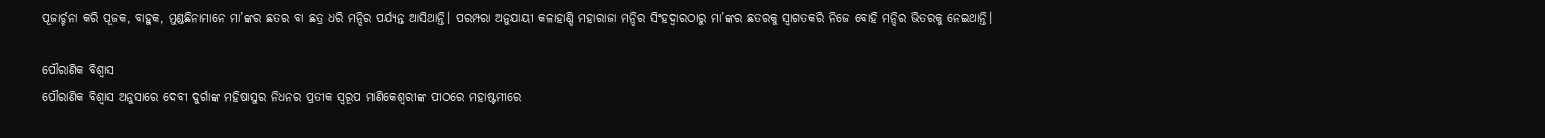ପୂଜାର୍ଚ୍ଚନା କରି ପୂଜକ, ବାହୁକ, ମୁଣ୍ଡଛିନାମାନେ ମା’ଙ୍କର ଛତର ବା ଛତ୍ର ଧରି ମନ୍ଦିର ପର୍ଯ୍ୟନ୍ତ ଆସିଥାନ୍ତି। ପରମ୍ପରା ଅନୁଯାୟୀ କଳାହାଣ୍ଡି ମହାରାଜା ମନ୍ଦିର ସିଂହଦ୍ୱାରଠାରୁ ମା’ଙ୍କର ଛତରକୁ ସ୍ବାଗତକରି ନିଜେ ବୋହି ମନ୍ଦିର ଭିତରକୁ ନେଇଥାନ୍ତି।

ପୌରାଣିକ ବିଶ୍ୱାସ
ପୌରାଣିକ ବିଶ୍ୱାସ ଅନୁସାରେ ଦେବୀ ଦୁର୍ଗାଙ୍କ ମହିଷାସୁର ନିଧନର ପ୍ରତୀକ ସ୍ବରୂପ ମାଣିକେଶ୍ୱରୀଙ୍କ ପୀଠରେ ମହାଷ୍ଟମୀରେ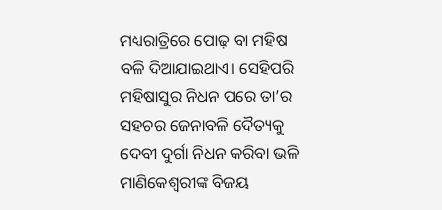ମଧ୍ୟରାତ୍ରିରେ ପୋଢ଼ ବା ମହିଷ ବଳି ଦିଆଯାଇଥାଏ। ସେହିପରି ମହିଷାସୁର ନିଧନ ପରେ ତା’ର ସହଚର ଜେନାବଳି ଦୈତ୍ୟକୁ ଦେବୀ ଦୁର୍ଗା ନିଧନ କରିବା ଭଳି ମାଣିକେଶ୍ୱରୀଙ୍କ ବିଜୟ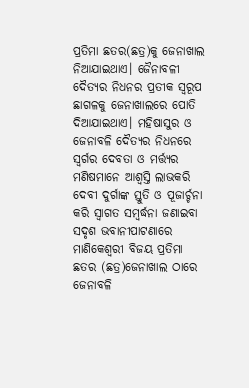ପ୍ରତିମା ଛତର(ଛତ୍ର)କୁ ଜେନାଖାଲ ନିଆଯାଇଥାଏ। ଜୈନାବଳୀ ଦୈତ୍ୟର ନିଧନର ପ୍ରତୀକ ସ୍ବରୂପ ଛାଗଳକୁ ଜେନାଖାଲରେ ପୋତି ଦିଆଯାଇଥାଏ। ମହିଷାସୁର ଓ ଜେନାବଳି ଦୈତ୍ୟର ନିଧନରେ ସ୍ବର୍ଗର ଦେବତା ଓ ମର୍ତ୍ତ୍ୟର ମଣିଷମାନେ ଆଶ୍ୱସ୍ତି ଲାଭକରି ଦେବୀ ଦୁର୍ଗାଙ୍କ ସ୍ତୁତି ଓ ପୂଜାର୍ଚ୍ଚନା କରି ସ୍ବାଗତ ସମ୍ବର୍ଦ୍ଧନା ଜଣାଇବା ସଦୃଶ ଭବାନୀପାଟଣାରେ ମାଣିକେଶ୍ୱରୀ ବିଜୟ ପ୍ରତିମା ଛତର (ଛତ୍ର)ଜେନାଖାଲ ଠାରେ ଜେନାବଳି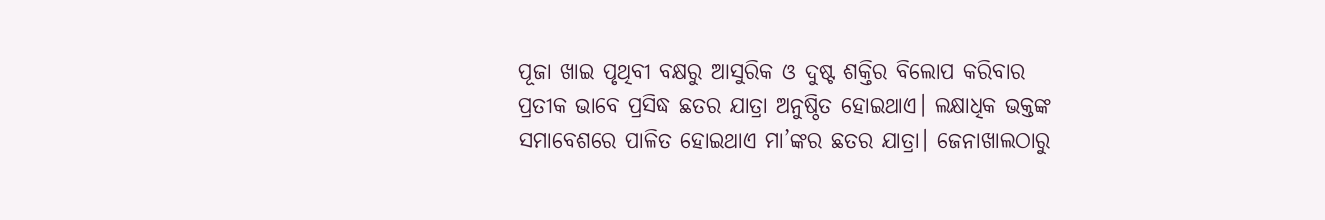ପୂଜା ଖାଇ ପୃଥିବୀ ବକ୍ଷରୁ ଆସୁରିକ ଓ ଦୁଷ୍ଟ ଶକ୍ତିର ବିଲୋପ କରିବାର ପ୍ରତୀକ ଭାବେ ପ୍ରସିଦ୍ଧ ଛତର ଯାତ୍ରା ଅନୁଷ୍ଠିତ ହୋଇଥାଏ। ଲକ୍ଷାଧିକ ଭକ୍ତଙ୍କ ସମାବେଶରେ ପାଳିତ ହୋଇଥାଏ ମା’ଙ୍କର ଛତର ଯାତ୍ରା। ଜେନାଖାଲଠାରୁ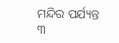ମନ୍ଦିର ପର୍ଯ୍ୟନ୍ତ ୩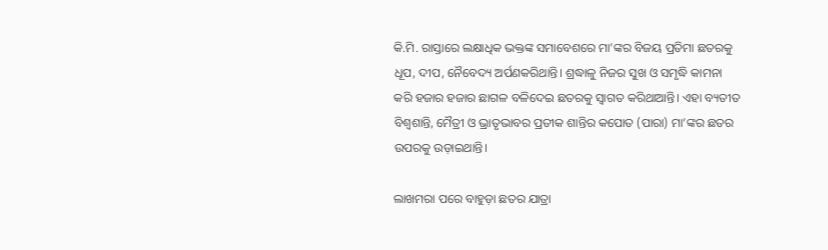କି.ମି. ରାସ୍ତାରେ ଲକ୍ଷାଧିକ ଭକ୍ତଙ୍କ ସମାବେଶରେ ମା’ଙ୍କର ବିଜୟ ପ୍ରତିମା ଛତରକୁ ଧୂପ, ଦୀପ, ନୈବେଦ୍ୟ ଅର୍ପଣକରିଥାନ୍ତି। ଶ୍ରଦ୍ଧାଳୁ ନିଜର ସୁଖ ଓ ସମୃଦ୍ଧି କାମନା କରି ହଜାର ହଜାର ଛାଗଳ ବଳିଦେଇ ଛତରକୁ ସ୍ବାଗତ କରିଥାଆନ୍ତି। ଏହା ବ୍ୟତୀତ ବିଶ୍ୱଶାନ୍ତି, ମୈତ୍ରୀ ଓ ଭ୍ରାତୃଭାବର ପ୍ରତୀକ ଶାନ୍ତିର କପୋତ (ପାରା) ମା’ଙ୍କର ଛତର ଉପରକୁ ଉଡ଼ାଇଥାନ୍ତି।

ଲାଖମରା ପରେ ବାହୁଡ଼ା ଛତର ଯାତ୍ରା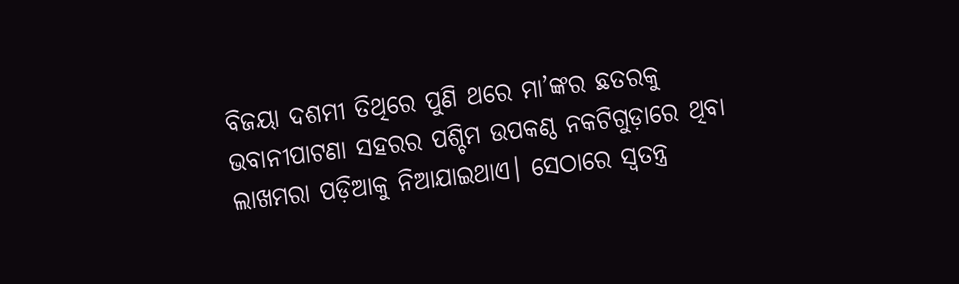ବିଜୟା ଦଶମୀ ତିଥିରେ ପୁଣି ଥରେ ମା’ଙ୍କର ଛତରକୁ ଭବାନୀପାଟଣା ସହରର ପଶ୍ଚିମ ଉପକଣ୍ଠ ନକଟିଗୁଡ଼ାରେ ଥିବା ଲାଖମରା ପଡ଼ିଆକୁ ନିଆଯାଇଥାଏ। ସେଠାରେ ସ୍ବତନ୍ତ୍ର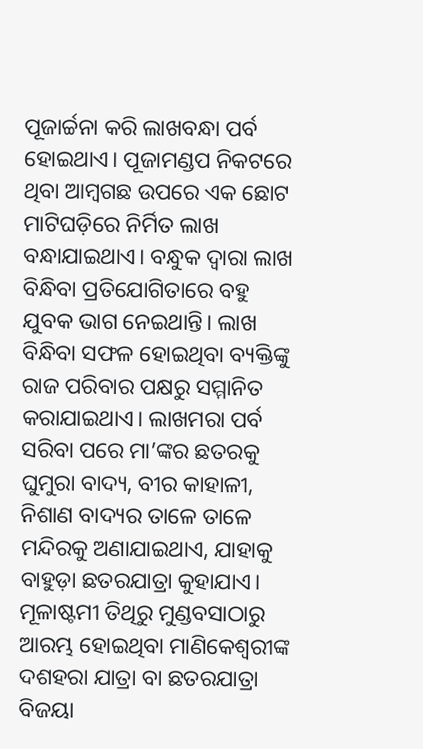ପୂଜାର୍ଚ୍ଚନା କରି ଲାଖବନ୍ଧା ପର୍ବ ହୋଇଥାଏ। ପୂଜାମଣ୍ଡପ ନିକଟରେ ଥିବା ଆମ୍ବଗଛ ଉପରେ ଏକ ଛୋଟ ମାଟିଘଡ଼ିରେ ନିର୍ମିତ ଲାଖ ବନ୍ଧାଯାଇଥାଏ। ବନ୍ଧୁକ ଦ୍ୱାରା ଲାଖ ବିନ୍ଧିବା ପ୍ରତିଯୋଗିତାରେ ବହୁ ଯୁବକ ଭାଗ ନେଇଥାନ୍ତି। ଲାଖ ବିନ୍ଧିବା ସଫଳ ହୋଇଥିବା ବ୍ୟକ୍ତିଙ୍କୁ ରାଜ ପରିବାର ପକ୍ଷରୁ ସମ୍ମାନିତ କରାଯାଇଥାଏ। ଲାଖମରା ପର୍ବ ସରିବା ପରେ ମା’ଙ୍କର ଛତରକୁ ଘୁମୁରା ବାଦ୍ୟ, ବୀର କାହାଳୀ, ନିଶାଣ ବାଦ୍ୟର ତାଳେ ତାଳେ ମନ୍ଦିରକୁ ଅଣାଯାଇଥାଏ, ଯାହାକୁ ବାହୁଡ଼ା ଛତରଯାତ୍ରା କୁହାଯାଏ। ମୂଳାଷ୍ଟମୀ ତିଥିରୁ ମୁଣ୍ଡବସାଠାରୁ ଆରମ୍ଭ ହୋଇଥିବା ମାଣିକେଶ୍ୱରୀଙ୍କ ଦଶହରା ଯାତ୍ରା ବା ଛତରଯାତ୍ରା ବିଜୟା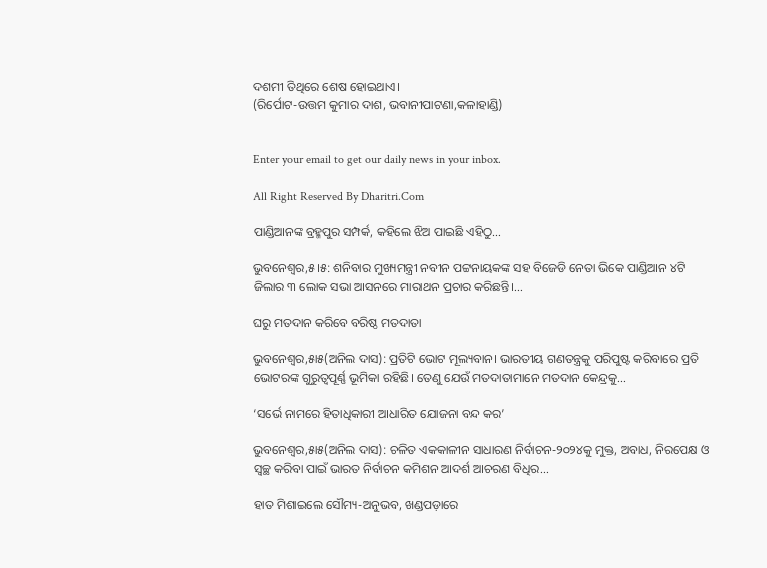ଦଶମୀ ତିଥିରେ ଶେଷ ହୋଇଥାଏ।
(ରିର୍ପୋଟ-ଉତ୍ତମ କୁମାର ଦାଶ, ଭବାନୀପାଟଣା,କଳାହାଣ୍ଡି)


Enter your email to get our daily news in your inbox.

All Right Reserved By Dharitri.Com

ପାଣ୍ଡିଆନଙ୍କ ବ୍ରହ୍ମପୁର ସମ୍ପର୍କ, କହିଲେ ଝିଅ ପାଇଛି ଏହିଠୁ…

ଭୁବନେଶ୍ୱର,୫।୫: ଶନିବାର ମୁଖ୍ୟମନ୍ତ୍ରୀ ନବୀନ ପଟ୍ଟନାୟକଙ୍କ ସହ ବିଜେଡି ନେତା ଭିକେ ପାଣ୍ଡିଆନ ୪ଟି ଜିଲାର ୩ ଲୋକ ସଭା ଆସନରେ ମାରାଥନ ପ୍ରଚାର କରିଛନ୍ତି।...

ଘରୁ ମତଦାନ କରିବେ ବରିଷ୍ଠ ମତଦାତା

ଭୁବନେଶ୍ୱର,୫ା୫(ଅନିଲ ଦାସ): ପ୍ରତିଟି ଭୋଟ ମୂଲ୍ୟବାନ। ଭାରତୀୟ ଗଣତନ୍ତ୍ରକୁ ପରିପୁଷ୍ଟ କରିବାରେ ପ୍ରତି ଭୋଟରଙ୍କ ଗୁରୁତ୍ୱପୂର୍ଣ୍ଣ ଭୂମିକା ରହିଛି। ତେଣୁ ଯେଉଁ ମତଦାତାମାନେ ମତଦାନ କେନ୍ଦ୍ରକୁ...

‘ସର୍ଭେ ନାମରେ ହିତାଧିକାରୀ ଆଧାରିତ ଯୋଜନା ବନ୍ଦ କର’

ଭୁବନେଶ୍ୱର,୫ା୫(ଅନିଲ ଦାସ): ଚଳିତ ଏକକାଳୀନ ସାଧାରଣ ନିର୍ବାଚନ-୨୦୨୪କୁ ମୁକ୍ତ, ଅବାଧ, ନିରପେକ୍ଷ ଓ ସ୍ବଚ୍ଛ କରିବା ପାଇଁ ଭାରତ ନିର୍ବାଚନ କମିଶନ ଆଦର୍ଶ ଆଚରଣ ବିଧିର...

ହାତ ମିଶାଇଲେ ସୌମ୍ୟ-ଅନୁଭବ, ଖଣ୍ଡପଡ଼ାରେ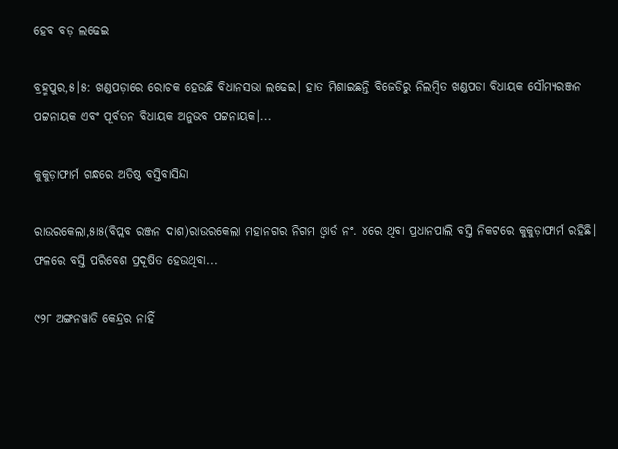ହେବ ବଡ଼ ଲଢେଇ

ବ୍ରହ୍ମପୁର,୫।୫: ଖଣ୍ଡପଡ଼ାରେ ରୋଚକ ହେଉଛି ବିଧାନସଭା ଲଢେଇ। ହାତ ମିଶାଇଛନ୍ତି ବିଜେଡିରୁ ନିଲମ୍ବିତ ଖଣ୍ଡପଡା ବିଧାୟକ ସୌମ୍ୟରଞ୍ଜନ ପଟ୍ଟନାୟକ ଏବଂ ପୂର୍ବତନ ବିଧାୟକ ଅନୁଭବ ପଟ୍ଟନାୟକ।...

କୁକୁଡ଼ାଫାର୍ମ ଗନ୍ଧରେ ଅତିଷ୍ଠ ବସ୍ତିବାସିନ୍ଦା

ରାଉରକେଲା,୫ା୫(ବିପ୍ଲବ ରଞ୍ଜନ ଦାଶ)ରାଉରକେଲା ମହାନଗର ନିଗମ ଓ୍ବାର୍ଡ ନଂ. ୪ରେ ଥିବା ପ୍ରଧାନପାଲି ବସ୍ତି ନିକଟରେ କୁକୁଡ଼ାଫାର୍ମ ରହିଛି। ଫଳରେ ବସ୍ତି ପରିବେଶ ପ୍ରଦୂଷିତ ହେଉଥିବା...

୯୨୮ ଅଙ୍ଗନୱାଡି କେନ୍ଦ୍ରର ନାହିଁ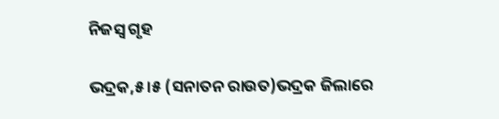ନିଜସ୍ବ ଗୃହ

ଭଦ୍ରକ,୫।୫ (ସନାତନ ରାଉତ)ଭଦ୍ରକ ଜିଲାରେ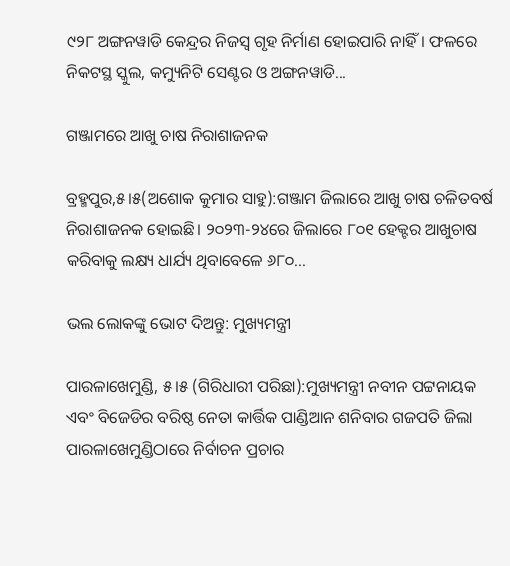୯୨୮ ଅଙ୍ଗନୱାଡି କେନ୍ଦ୍ରର ନିଜସ୍ବ ଗୃହ ନିର୍ମାଣ ହୋଇପାରି ନାହିଁ। ଫଳରେ ନିକଟସ୍ଥ ସ୍କୁଲ, କମ୍ୟୁନିଟି ସେଣ୍ଟର ଓ ଅଙ୍ଗନୱାଡି...

ଗଞ୍ଜାମରେ ଆଖୁ ଚାଷ ନିରାଶାଜନକ

ବ୍ରହ୍ମପୁର,୫।୫(ଅଶୋକ କୁମାର ସାହୁ):ଗଞ୍ଜାମ ଜିଲାରେ ଆଖୁ ଚାଷ ଚଳିତବର୍ଷ ନିରାଶାଜନକ ହୋଇଛି। ୨୦୨୩-୨୪ରେ ଜିଲାରେ ୮୦୧ ହେକ୍ଟର ଆଖୁଚାଷ କରିବାକୁ ଲକ୍ଷ୍ୟ ଧାର୍ଯ୍ୟ ଥିବାବେଳେ ୬୮୦...

ଭଲ ଲୋକଙ୍କୁ ଭୋଟ ଦିଅନ୍ତୁ: ମୁଖ୍ୟମନ୍ତ୍ରୀ

ପାରଳାଖେମୁଣ୍ଡି, ୫।୫ (ଗିରିଧାରୀ ପରିଛା):ମୁଖ୍ୟମନ୍ତ୍ରୀ ନବୀନ ପଟ୍ଟନାୟକ ଏବଂ ବିଜେଡିର ବରିଷ୍ଠ ନେତା କାର୍ତ୍ତିକ ପାଣ୍ଡିଆନ ଶନିବାର ଗଜପତି ଜିଲା ପାରଳାଖେମୁଣ୍ଡିଠାରେ ନିର୍ବାଚନ ପ୍ରଚାର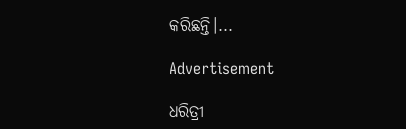କରିଛନ୍ତି।...

Advertisement

ଧରିତ୍ରୀ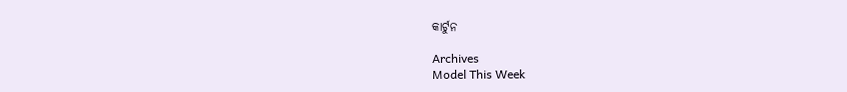କାର୍ଟୁନ

Archives
Model This Week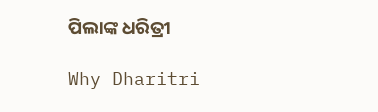ପିଲାଙ୍କ ଧରିତ୍ରୀ

Why Dharitri